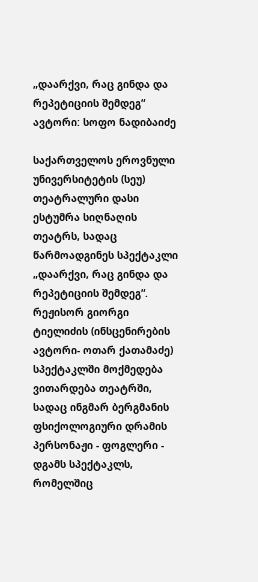„დაარქვი, რაც გინდა და რეპეტიციის შემდეგ“
ავტორი: სოფო ნადიბაიძე

საქართველოს ეროვნული უნივერსიტეტის (სეუ) თეატრალური დასი ესტუმრა სიღნაღის თეატრს, სადაც წარმოადგინეს სპექტაკლი „დაარქვი, რაც გინდა და რეპეტიციის შემდეგ“. რეჟისორ გიორგი ტიელიძის (ინსცენირების ავტორი- ოთარ ქათამაძე) სპექტაკლში მოქმედება ვითარდება თეატრში, სადაც ინგმარ ბერგმანის ფსიქოლოგიური დრამის პერსონაჟი - ფოგლერი - დგამს სპექტაკლს, რომელშიც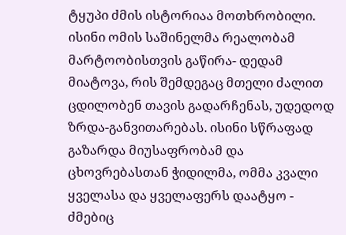ტყუპი ძმის ისტორიაა მოთხრობილი. ისინი ომის საშინელმა რეალობამ მარტოობისთვის გაწირა- დედამ მიატოვა, რის შემდეგაც მთელი ძალით ცდილობენ თავის გადარჩენას, უდედოდ ზრდა-განვითარებას. ისინი სწრაფად გაზარდა მიუსაფრობამ და ცხოვრებასთან ჭიდილმა, ომმა კვალი ყველასა და ყველაფერს დაატყო - ძმებიც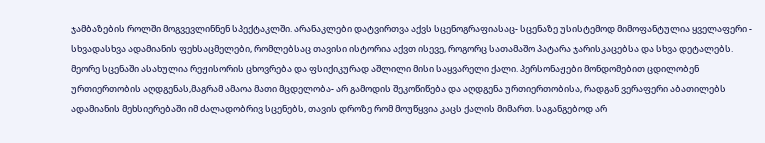ჯამბაზების როლში მოგვევლინნენ სპექტაკლში. არანაკლები დატვირთვა აქვს სცენოგრაფიასაც- სცენაზე უსისტემოდ მიმოფანტულია ყველაფერი - სხვადასხვა ადამიანის ფეხსაცმელები, რომლებსაც თავისი ისტორია აქვთ ისევე, როგორც სათამაშო პატარა ჯარისკაცებსა და სხვა დეტალებს.
მეორე სცენაში ასახულია რეჟისორის ცხოვრება და ფსიქიკურად აშლილი მისი საყვარელი ქალი. პერსონაჟები მონდომებით ცდილობენ ურთიერთობის აღდგენას,მაგრამ ამაოა მათი მცდელობა- არ გამოდის შეკოწიწება და აღდგენა ურთიერთობისა, რადგან ვერაფერი აბათილებს ადამიანის მეხსიერებაში იმ ძალადობრივ სცენებს, თავის დროზე რომ მოუწყვია კაცს ქალის მიმართ. საგანგებოდ არ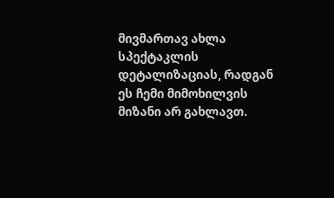მივმართავ ახლა სპექტაკლის დეტალიზაციას, რადგან ეს ჩემი მიმოხილვის მიზანი არ გახლავთ.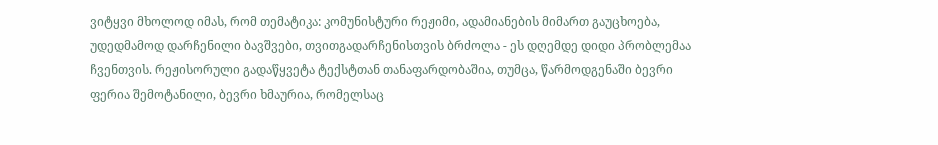ვიტყვი მხოლოდ იმას, რომ თემატიკა: კომუნისტური რეჟიმი, ადამიანების მიმართ გაუცხოება, უდედმამოდ დარჩენილი ბავშვები, თვითგადარჩენისთვის ბრძოლა - ეს დღემდე დიდი პრობლემაა ჩვენთვის. რეჟისორული გადაწყვეტა ტექსტთან თანაფარდობაშია, თუმცა, წარმოდგენაში ბევრი ფერია შემოტანილი, ბევრი ხმაურია, რომელსაც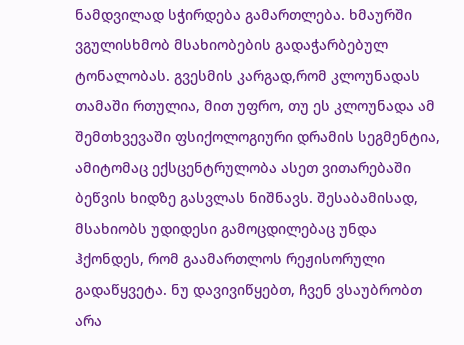ნამდვილად სჭირდება გამართლება. ხმაურში ვგულისხმობ მსახიობების გადაჭარბებულ ტონალობას. გვესმის კარგად,რომ კლოუნადას თამაში რთულია, მით უფრო, თუ ეს კლოუნადა ამ შემთხვევაში ფსიქოლოგიური დრამის სეგმენტია, ამიტომაც ექსცენტრულობა ასეთ ვითარებაში ბეწვის ხიდზე გასვლას ნიშნავს. შესაბამისად, მსახიობს უდიდესი გამოცდილებაც უნდა ჰქონდეს, რომ გაამართლოს რეჟისორული გადაწყვეტა. ნუ დავივიწყებთ, ჩვენ ვსაუბრობთ არა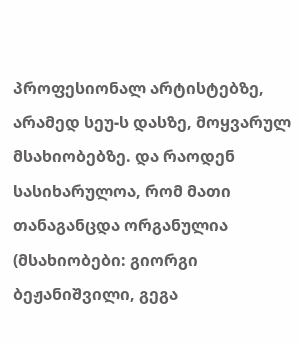პროფესიონალ არტისტებზე, არამედ სეუ-ს დასზე, მოყვარულ მსახიობებზე. და რაოდენ სასიხარულოა, რომ მათი თანაგანცდა ორგანულია (მსახიობები: გიორგი ბეჟანიშვილი, გეგა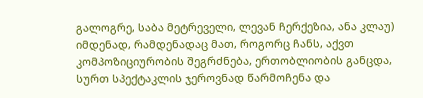გალოგრე, საბა მეტრეველი, ლევან ჩერქეზია, ანა კლაუ) იმდენად, რამდენადაც მათ, როგორც ჩანს, აქვთ კომპოზიციურობის შეგრძნება, ერთობლიობის განცდა, სურთ სპექტაკლის ჯეროვნად წარმოჩენა და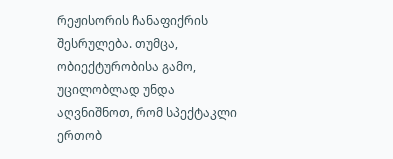რეჟისორის ჩანაფიქრის შესრულება. თუმცა, ობიექტურობისა გამო, უცილობლად უნდა აღვნიშნოთ, რომ სპექტაკლი ერთობ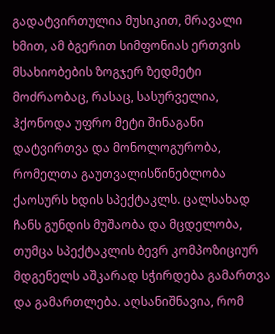გადატვირთულია მუსიკით, მრავალი ხმით, ამ ბგერით სიმფონიას ერთვის მსახიობების ზოგჯერ ზედმეტი მოძრაობაც, რასაც, სასურველია, ჰქონოდა უფრო მეტი შინაგანი დატვირთვა და მონოლოგურობა, რომელთა გაუთვალისწინებლობა ქაოსურს ხდის სპექტაკლს. ცალსახად ჩანს გუნდის მუშაობა და მცდელობა, თუმცა სპექტაკლის ბევრ კომპოზიციურ მდგენელს აშკარად სჭირდება გამართვა და გამართლება. აღსანიშნავია, რომ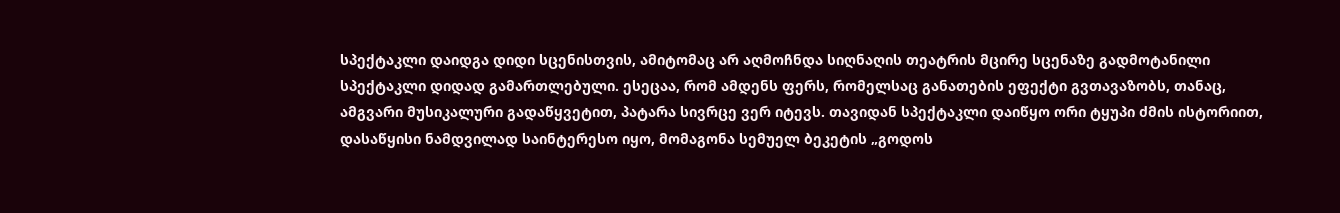სპექტაკლი დაიდგა დიდი სცენისთვის, ამიტომაც არ აღმოჩნდა სიღნაღის თეატრის მცირე სცენაზე გადმოტანილი სპექტაკლი დიდად გამართლებული. ესეცაა, რომ ამდენს ფერს, რომელსაც განათების ეფექტი გვთავაზობს, თანაც, ამგვარი მუსიკალური გადაწყვეტით, პატარა სივრცე ვერ იტევს. თავიდან სპექტაკლი დაიწყო ორი ტყუპი ძმის ისტორიით, დასაწყისი ნამდვილად საინტერესო იყო, მომაგონა სემუელ ბეკეტის „გოდოს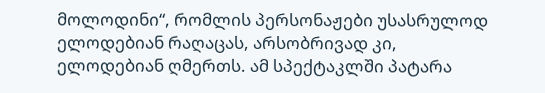მოლოდინი“, რომლის პერსონაჟები უსასრულოდ ელოდებიან რაღაცას, არსობრივად კი, ელოდებიან ღმერთს. ამ სპექტაკლში პატარა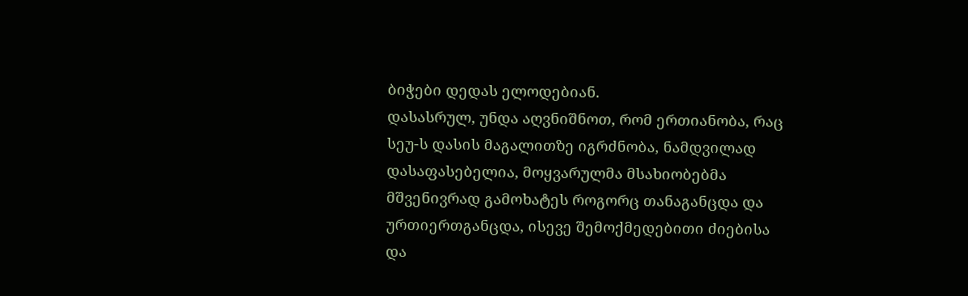ბიჭები დედას ელოდებიან.
დასასრულ, უნდა აღვნიშნოთ, რომ ერთიანობა, რაც სეუ-ს დასის მაგალითზე იგრძნობა, ნამდვილად დასაფასებელია, მოყვარულმა მსახიობებმა მშვენივრად გამოხატეს როგორც თანაგანცდა და ურთიერთგანცდა, ისევე შემოქმედებითი ძიებისა და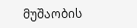მუშაობის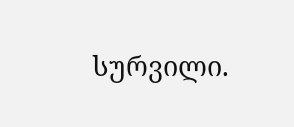სურვილი.